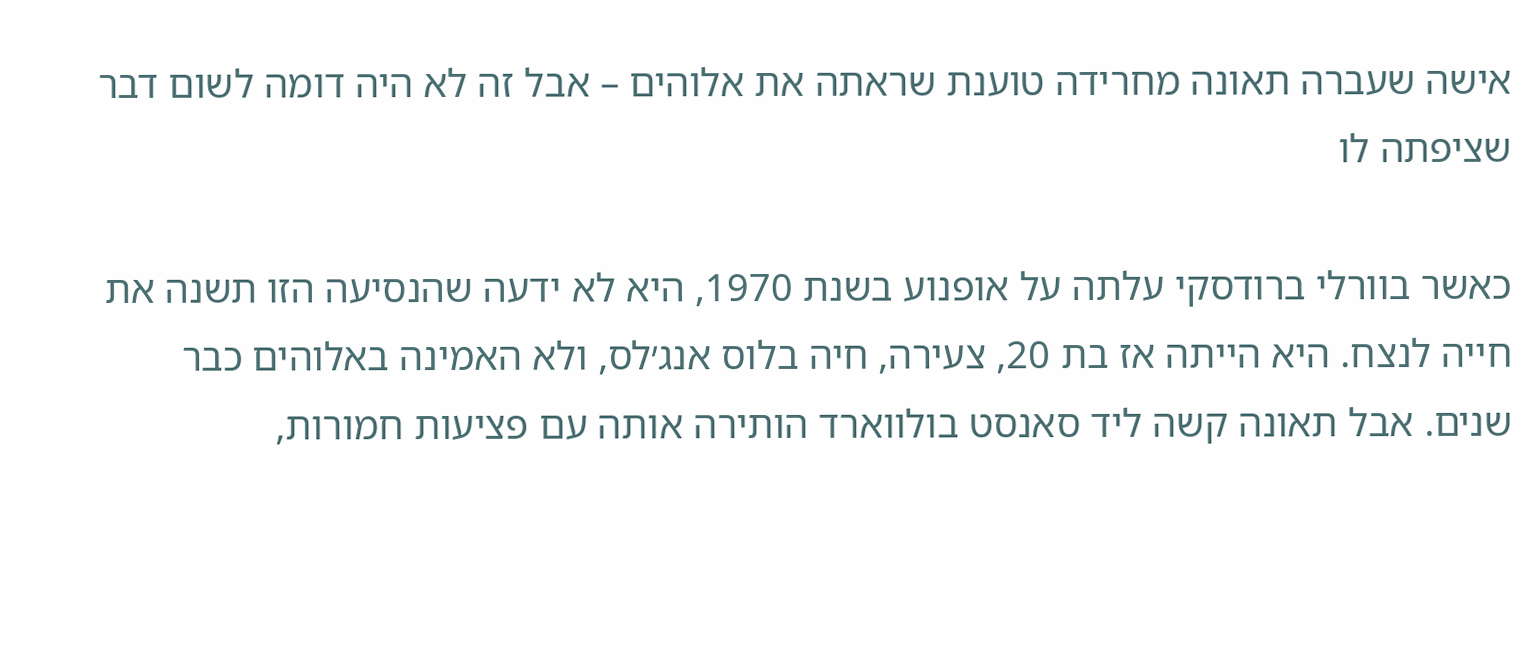אישה שעברה תאונה מחרידה טוענת שראתה את אלוהים – אבל זה לא היה דומה לשום דבר שציפתה לו

כאשר בוורלי ברודסקי עלתה על אופנוע בשנת 1970, היא לא ידעה שהנסיעה הזו תשנה את חייה לנצח. היא הייתה אז בת 20, צעירה, חיה בלוס אנג׳לס, ולא האמינה באלוהים כבר שנים. אבל תאונה קשה ליד סאנסט בולווארד הותירה אותה עם פציעות חמורות,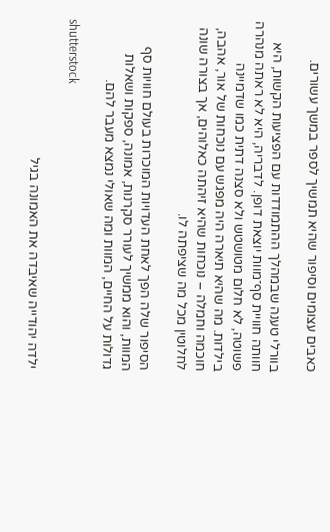כאבים עצומים וסיפור שהיא תמשיך לספר במשך עשורים.

בוורלי טענה שבמהלך ההתמודדות עם הפציעות הקשות, היא חוותה חוויית סף־מוות יוצאת דופן. לדבריה, היא לא ראתה מנהרה פשוטה, לא חלום מטושטש ולא סצנה דתית כמו שדמיינה בילדות. מה שהיא תיארה היה מפגש עם נוכחות של אור, אהבה, חוכמה וחמלה – נוכחות שהיא זיהתה כאלוהים, אך בצורה שונה לחלוטין מכל מה שציפתה לו.

הסיפור שלה הפך לאחת העדויות המוכרות בעולם חוויות סף המוות, והוא ממשיך לעורר סקרנות, אמונה, ספקות ושאלות גדולות על החיים, המוות ומה שאולי נמצא מעבר להם.

shutterstock

ילדה יהודייה שאיבדה את האמונה בגיל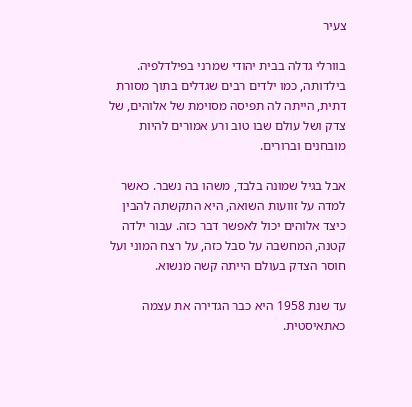צעיר

בוורלי גדלה בבית יהודי שמרני בפילדלפיה. בילדותה, כמו ילדים רבים שגדלים בתוך מסורת דתית, הייתה לה תפיסה מסוימת של אלוהים, של צדק ושל עולם שבו טוב ורע אמורים להיות מובחנים וברורים.

אבל בגיל שמונה בלבד, משהו בה נשבר. כאשר למדה על זוועות השואה, היא התקשתה להבין כיצד אלוהים יכול לאפשר דבר כזה. עבור ילדה קטנה, המחשבה על סבל כזה, על רצח המוני ועל חוסר הצדק בעולם הייתה קשה מנשוא.

עד שנת 1958 היא כבר הגדירה את עצמה כאתאיסטית.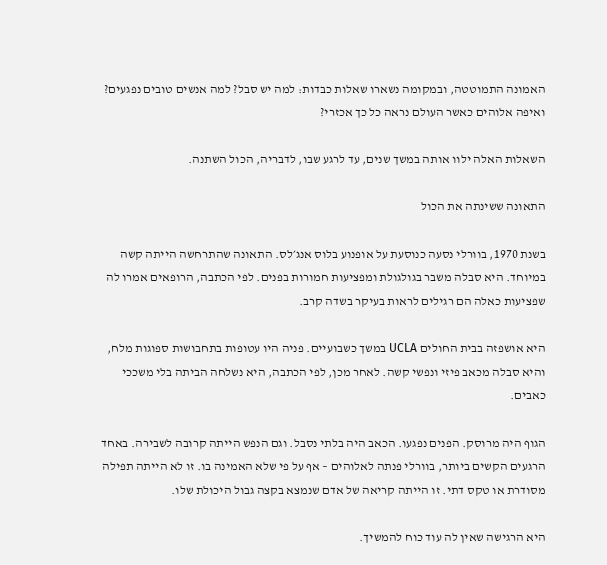האמונה התמוטטה, ובמקומה נשארו שאלות כבדות: למה יש סבל? למה אנשים טובים נפגעים? ואיפה אלוהים כאשר העולם נראה כל כך אכזרי?

השאלות האלה ילוו אותה במשך שנים, עד לרגע שבו, לדבריה, הכול השתנה.

התאונה ששינתה את הכול

בשנת 1970, בוורלי נסעה כנוסעת על אופנוע בלוס אנג׳לס. התאונה שהתרחשה הייתה קשה במיוחד. היא סבלה משבר בגולגולת ומפציעות חמורות בפנים. לפי הכתבה, הרופאים אמרו לה שפציעות כאלה הם רגילים לראות בעיקר בשדה קרב.

היא אושפזה בבית החולים UCLA במשך כשבועיים. פניה היו עטופות בתחבושות ספוגות מלח, והיא סבלה מכאב פיזי ונפשי קשה. לאחר מכן, לפי הכתבה, היא נשלחה הביתה בלי משככי כאבים.

הגוף היה מרוסק. הפנים נפגעו. הכאב היה בלתי נסבל. וגם הנפש הייתה קרובה לשבירה. באחד הרגעים הקשים ביותר, בוורלי פנתה לאלוהים – אף על פי שלא האמינה בו. זו לא הייתה תפילה מסודרת או טקס דתי. זו הייתה קריאה של אדם שנמצא בקצה גבול היכולת שלו.

היא הרגישה שאין לה עוד כוח להמשיך.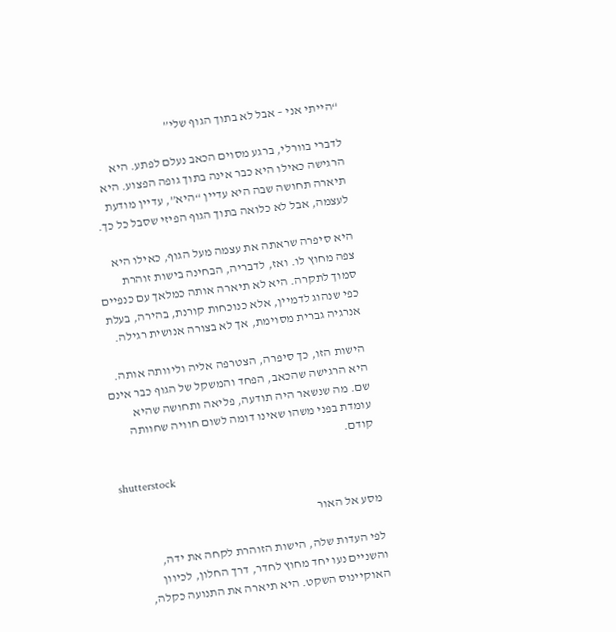“הייתי אני – אבל לא בתוך הגוף שלי”

לדברי בוורלי, ברגע מסוים הכאב נעלם לפתע. היא הרגישה כאילו היא כבר אינה בתוך גופה הפצוע. היא תיארה תחושה שבה היא עדיין “היא”, עדיין מודעת לעצמה, אבל לא כלואה בתוך הגוף הפיזי שסבל כל כך.

היא סיפרה שראתה את עצמה מעל הגוף, כאילו היא צפה מחוץ לו. ואז, לדבריה, הבחינה בישות זוהרת סמוך לתקרה. היא לא תיארה אותה כמלאך עם כנפיים כפי שנהוג לדמיין, אלא כנוכחות קורנת, בהירה, בעלת אנרגיה גברית מסוימת, אך לא בצורה אנושית רגילה.

הישות הזו, כך סיפרה, הצטרפה אליה וליוותה אותה. היא הרגישה שהכאב, הפחד והמשקל של הגוף כבר אינם שם. מה שנשאר היה תודעה, פליאה ותחושה שהיא עומדת בפני משהו שאינו דומה לשום חוויה שחוותה קודם.

shutterstock

מסע אל האור

לפי העדות שלה, הישות הזוהרת לקחה את ידה, והשניים נעו יחד מחוץ לחדר, דרך החלון, לכיוון האוקיינוס השקט. היא תיארה את התנועה כקלה,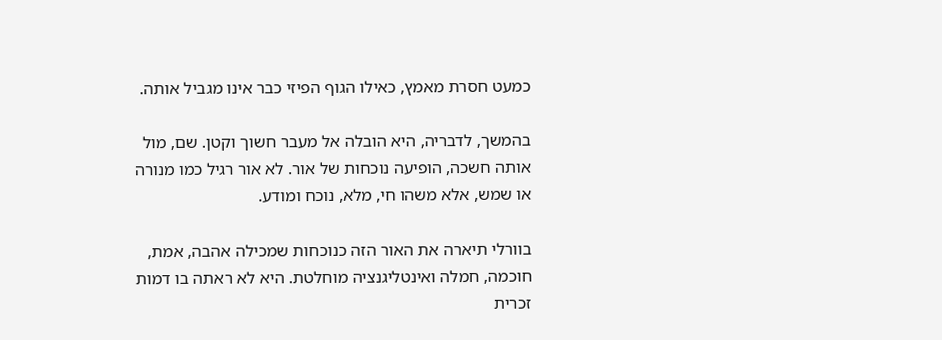כמעט חסרת מאמץ, כאילו הגוף הפיזי כבר אינו מגביל אותה.

בהמשך, לדבריה, היא הובלה אל מעבר חשוך וקטן. שם, מול אותה חשכה, הופיעה נוכחות של אור. לא אור רגיל כמו מנורה או שמש, אלא משהו חי, מלא, נוכח ומודע.

בוורלי תיארה את האור הזה כנוכחות שמכילה אהבה, אמת, חוכמה, חמלה ואינטליגנציה מוחלטת. היא לא ראתה בו דמות זכרית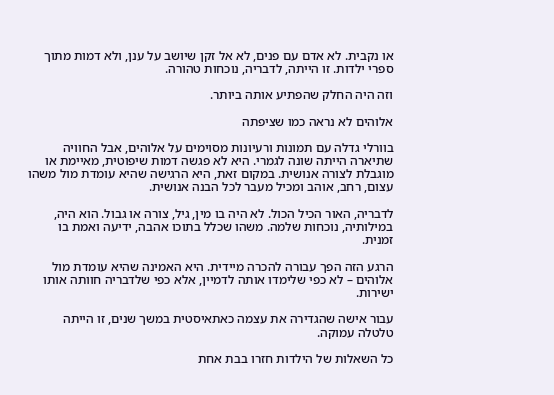או נקבית. לא אדם עם פנים, לא אל זקן שיושב על ענן, ולא דמות מתוך ספרי ילדות. זו הייתה, לדבריה, נוכחות טהורה.

וזה היה החלק שהפתיע אותה ביותר.

אלוהים לא נראה כמו שציפתה

בוורלי גדלה עם תמונות ורעיונות מסוימים על אלוהים, אבל החוויה שתיארה הייתה שונה לגמרי. היא לא פגשה דמות שיפוטית, מאיימת או מוגבלת לצורה אנושית. במקום זאת, היא הרגישה שהיא עומדת מול משהו עצום, רחב, אוהב ומכיל מעבר לכל הבנה אנושית.

לדבריה, האור הכיל הכול. לא היה בו מין, גיל, צורה או גבול. הוא היה, במילותיה, נוכחות שלמה. משהו שכלל בתוכו אהבה, ידיעה ואמת בו זמנית.

הרגע הזה הפך עבורה להכרה מיידית. היא האמינה שהיא עומדת מול אלוהים – לא כפי שלימדו אותה לדמיין, אלא כפי שלדבריה חוותה אותו ישירות.

עבור אישה שהגדירה את עצמה כאתאיסטית במשך שנים, זו הייתה טלטלה עמוקה.

כל השאלות של הילדות חזרו בבת אחת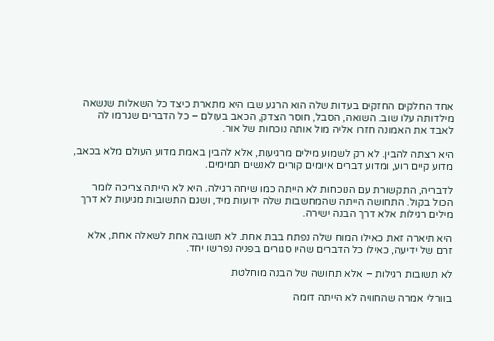אחד החלקים החזקים בעדות שלה הוא הרגע שבו היא מתארת כיצד כל השאלות שנשאה מילדותה עלו שוב. השואה, הסבל, חוסר הצדק, הכאב בעולם – כל הדברים שגרמו לה לאבד את האמונה חזרו אליה מול אותה נוכחות של אור.

היא רצתה להבין. לא רק לשמוע מילים מרגיעות, אלא להבין באמת מדוע העולם מלא בכאב, מדוע קיים רוע, ומדוע דברים איומים קורים לאנשים תמימים.

לדבריה, התקשורת עם הנוכחות לא הייתה כמו שיחה רגילה. היא לא הייתה צריכה לומר הכול בקול. התחושה הייתה שהמחשבות שלה ידועות מיד, ושגם התשובות מגיעות לא דרך מילים רגילות אלא דרך הבנה ישירה.

היא תיארה זאת כאילו המוח שלה נפתח בבת אחת. לא תשובה אחת לשאלה אחת, אלא זרם של ידיעה, כאילו כל הדברים שהיו סגורים בפניה נפרשו יחד.

לא תשובות רגילות – אלא תחושה של הבנה מוחלטת

בוורלי אמרה שהחוויה לא הייתה דומה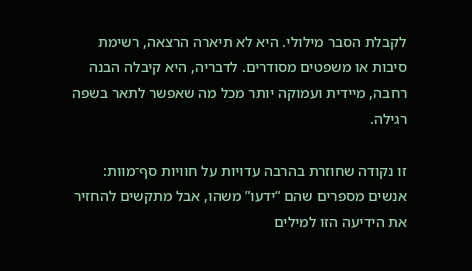לקבלת הסבר מילולי. היא לא תיארה הרצאה, רשימת סיבות או משפטים מסודרים. לדבריה, היא קיבלה הבנה רחבה, מיידית ועמוקה יותר מכל מה שאפשר לתאר בשפה רגילה.

זו נקודה שחוזרת בהרבה עדויות על חוויות סף־מוות: אנשים מספרים שהם “ידעו” משהו, אבל מתקשים להחזיר את הידיעה הזו למילים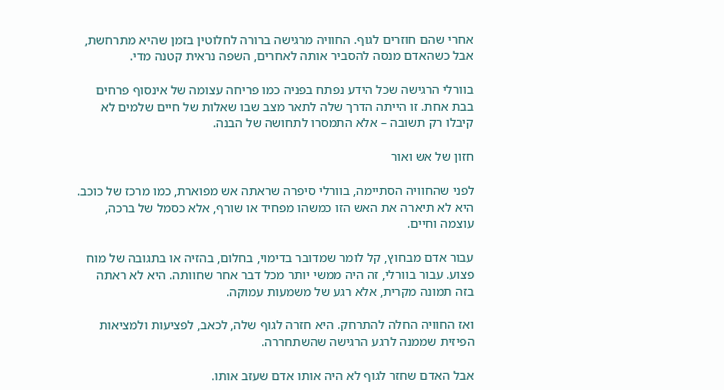אחרי שהם חוזרים לגוף. החוויה מרגישה ברורה לחלוטין בזמן שהיא מתרחשת, אבל כשהאדם מנסה להסביר אותה לאחרים, השפה נראית קטנה מדי.

בוורלי הרגישה שכל הידע נפתח בפניה כמו פריחה עצומה של אינסוף פרחים בבת אחת. זו הייתה הדרך שלה לתאר מצב שבו שאלות של חיים שלמים לא קיבלו רק תשובה – אלא התמסרו לתחושה של הבנה.

חזון של אש ואור

לפני שהחוויה הסתיימה, בוורלי סיפרה שראתה אש מפוארת, כמו מרכז של כוכב. היא לא תיארה את האש הזו כמשהו מפחיד או שורף, אלא כסמל של ברכה, עוצמה וחיים.

עבור אדם מבחוץ, קל לומר שמדובר בדימוי, בחלום, בהזיה או בתגובה של מוח פצוע. עבור בוורלי, זה היה ממשי יותר מכל דבר אחר שחוותה. היא לא ראתה בזה תמונה מקרית, אלא רגע של משמעות עמוקה.

ואז החוויה החלה להתרחק. היא חזרה לגוף שלה, לכאב, לפציעות ולמציאות הפיזית שממנה לרגע הרגישה שהשתחררה.

אבל האדם שחזר לגוף לא היה אותו אדם שעזב אותו.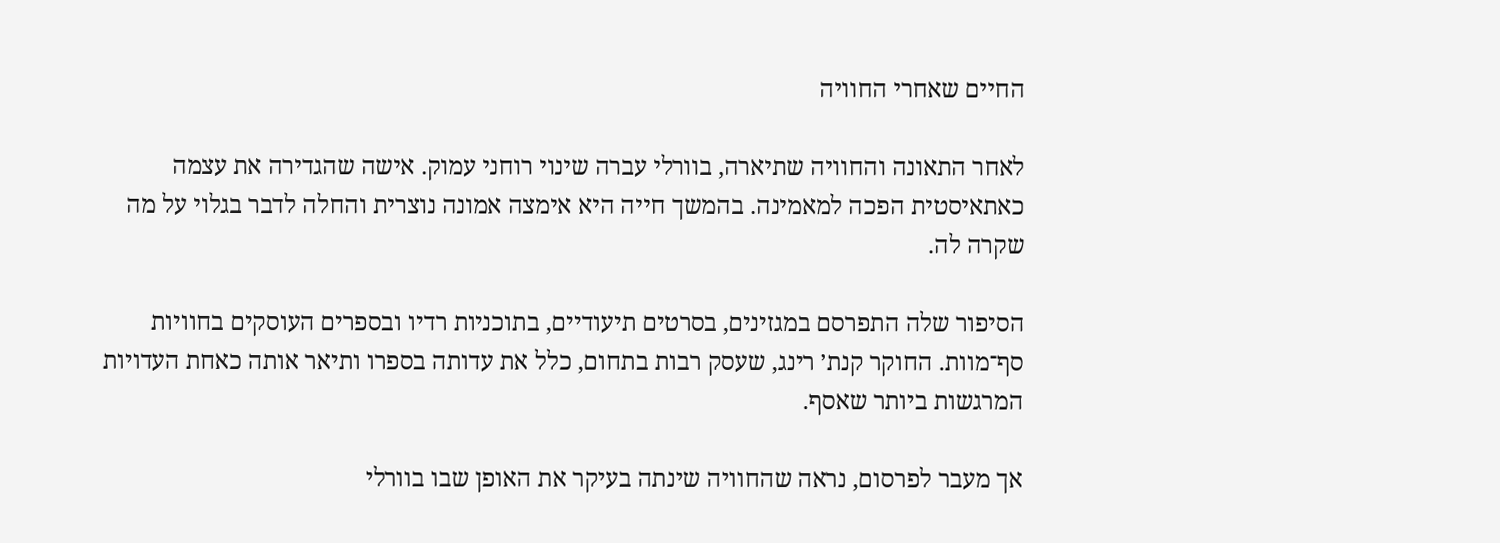החיים שאחרי החוויה

לאחר התאונה והחוויה שתיארה, בוורלי עברה שינוי רוחני עמוק. אישה שהגדירה את עצמה כאתאיסטית הפכה למאמינה. בהמשך חייה היא אימצה אמונה נוצרית והחלה לדבר בגלוי על מה שקרה לה.

הסיפור שלה התפרסם במגזינים, בסרטים תיעודיים, בתוכניות רדיו ובספרים העוסקים בחוויות סף־מוות. החוקר קנת׳ רינג, שעסק רבות בתחום, כלל את עדותה בספרו ותיאר אותה כאחת העדויות המרגשות ביותר שאסף.

אך מעבר לפרסום, נראה שהחוויה שינתה בעיקר את האופן שבו בוורלי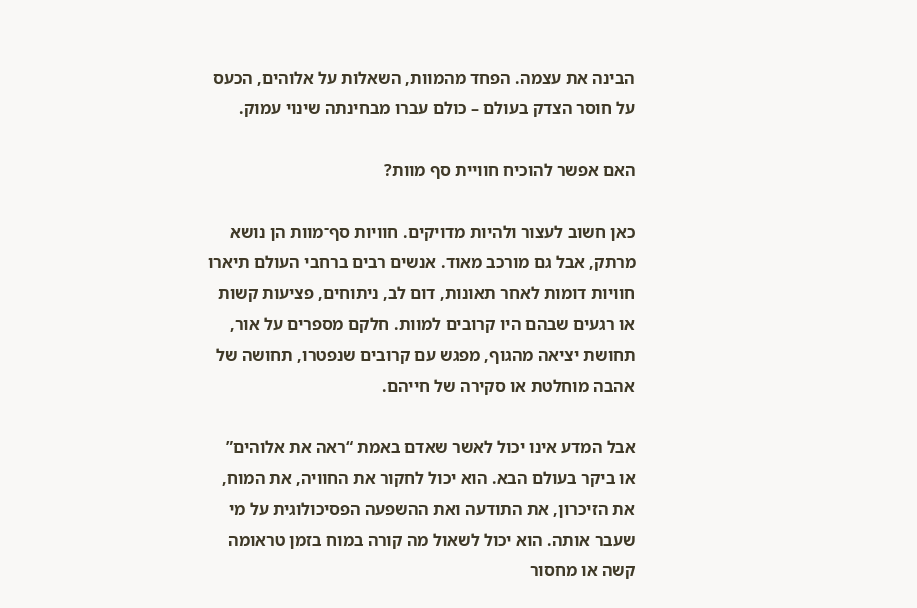הבינה את עצמה. הפחד מהמוות, השאלות על אלוהים, הכעס על חוסר הצדק בעולם – כולם עברו מבחינתה שינוי עמוק.

האם אפשר להוכיח חוויית סף מוות?

כאן חשוב לעצור ולהיות מדויקים. חוויות סף־מוות הן נושא מרתק, אבל גם מורכב מאוד. אנשים רבים ברחבי העולם תיארו חוויות דומות לאחר תאונות, דום לב, ניתוחים, פציעות קשות או רגעים שבהם היו קרובים למוות. חלקם מספרים על אור, תחושת יציאה מהגוף, מפגש עם קרובים שנפטרו, תחושה של אהבה מוחלטת או סקירה של חייהם.

אבל המדע אינו יכול לאשר שאדם באמת “ראה את אלוהים” או ביקר בעולם הבא. הוא יכול לחקור את החוויה, את המוח, את הזיכרון, את התודעה ואת ההשפעה הפסיכולוגית על מי שעבר אותה. הוא יכול לשאול מה קורה במוח בזמן טראומה קשה או מחסור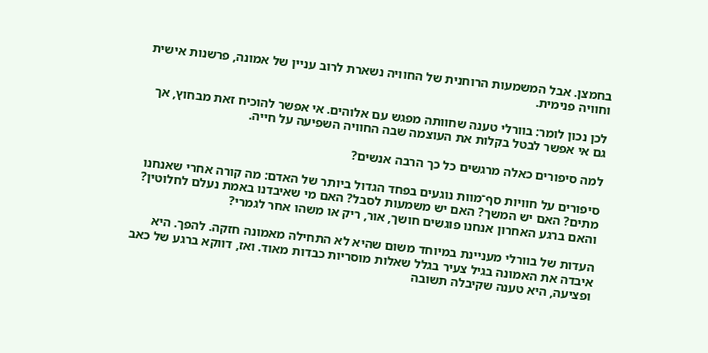בחמצן. אבל המשמעות הרוחנית של החוויה נשארת לרוב עניין של אמונה, פרשנות אישית וחוויה פנימית.

לכן נכון לומר: בוורלי טענה שחוותה מפגש עם אלוהים. אי אפשר להוכיח זאת מבחוץ, אך גם אי אפשר לבטל בקלות את העוצמה שבה החוויה השפיעה על חייה.

למה סיפורים כאלה מרגשים כל כך הרבה אנשים?

סיפורים על חוויות סף־מוות נוגעים בפחד הגדול ביותר של האדם: מה קורה אחרי שאנחנו מתים? האם יש המשך? האם יש משמעות לסבל? האם מי שאיבדנו באמת נעלם לחלוטין? והאם ברגע האחרון אנחנו פוגשים חושך, אור, ריק או משהו אחר לגמרי?

העדות של בוורלי מעניינת במיוחד משום שהיא לא התחילה מאמונה חזקה. להפך. היא איבדה את האמונה בגיל צעיר בגלל שאלות מוסריות כבדות מאוד. ואז, דווקא ברגע של כאב ופציעה, היא טענה שקיבלה תשובה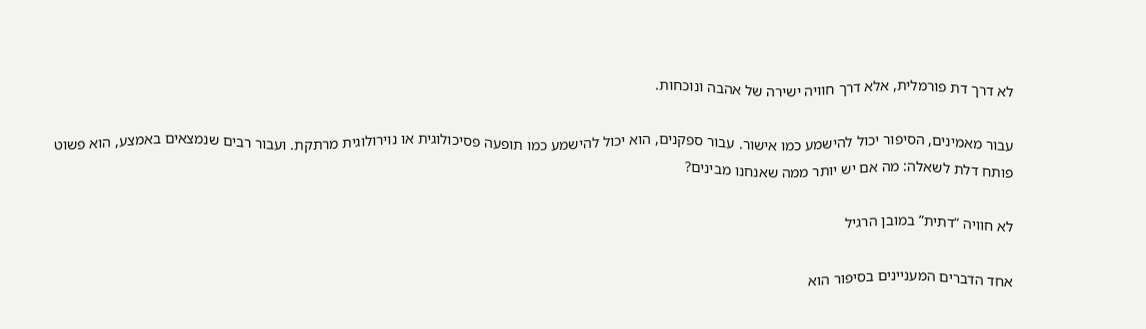לא דרך דת פורמלית, אלא דרך חוויה ישירה של אהבה ונוכחות.

עבור מאמינים, הסיפור יכול להישמע כמו אישור. עבור ספקנים, הוא יכול להישמע כמו תופעה פסיכולוגית או נוירולוגית מרתקת. ועבור רבים שנמצאים באמצע, הוא פשוט פותח דלת לשאלה: מה אם יש יותר ממה שאנחנו מבינים?

לא חוויה “דתית” במובן הרגיל

אחד הדברים המעניינים בסיפור הוא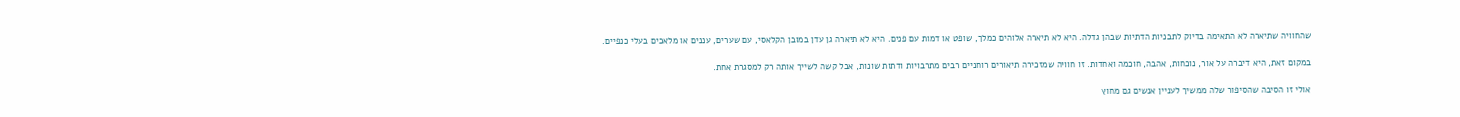שהחוויה שתיארה לא התאימה בדיוק לתבניות הדתיות שבהן גדלה. היא לא תיארה אלוהים כמלך, שופט או דמות עם פנים. היא לא תיארה גן עדן במובן הקלאסי, עם שערים, עננים או מלאכים בעלי כנפיים.

במקום זאת, היא דיברה על אור, נוכחות, אהבה, חוכמה ואחדות. זו חוויה שמזכירה תיאורים רוחניים רבים מתרבויות ודתות שונות, אבל קשה לשייך אותה רק למסגרת אחת.

אולי זו הסיבה שהסיפור שלה ממשיך לעניין אנשים גם מחוץ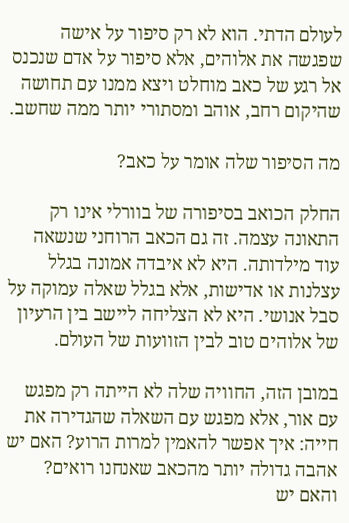לעולם הדתי. הוא לא רק סיפור על אישה שפגשה את אלוהים, אלא סיפור על אדם שנכנס אל רגע של כאב מוחלט ויצא ממנו עם תחושה שהיקום רחב, אוהב ומסתורי יותר ממה שחשב.

מה הסיפור שלה אומר על כאב?

החלק הכואב בסיפורה של בוורלי אינו רק התאונה עצמה. זה גם הכאב הרוחני שנשאה עוד מילדותה. היא לא איבדה אמונה בגלל עצלנות או אדישות, אלא בגלל שאלה עמוקה על סבל אנושי. היא לא הצליחה ליישב בין הרעיון של אלוהים טוב לבין הזוועות של העולם.

במובן הזה, החוויה שלה לא הייתה רק מפגש עם אור, אלא מפגש עם השאלה שהגדירה את חייה: איך אפשר להאמין למרות הרוע? האם יש אהבה גדולה יותר מהכאב שאנחנו רואים? והאם יש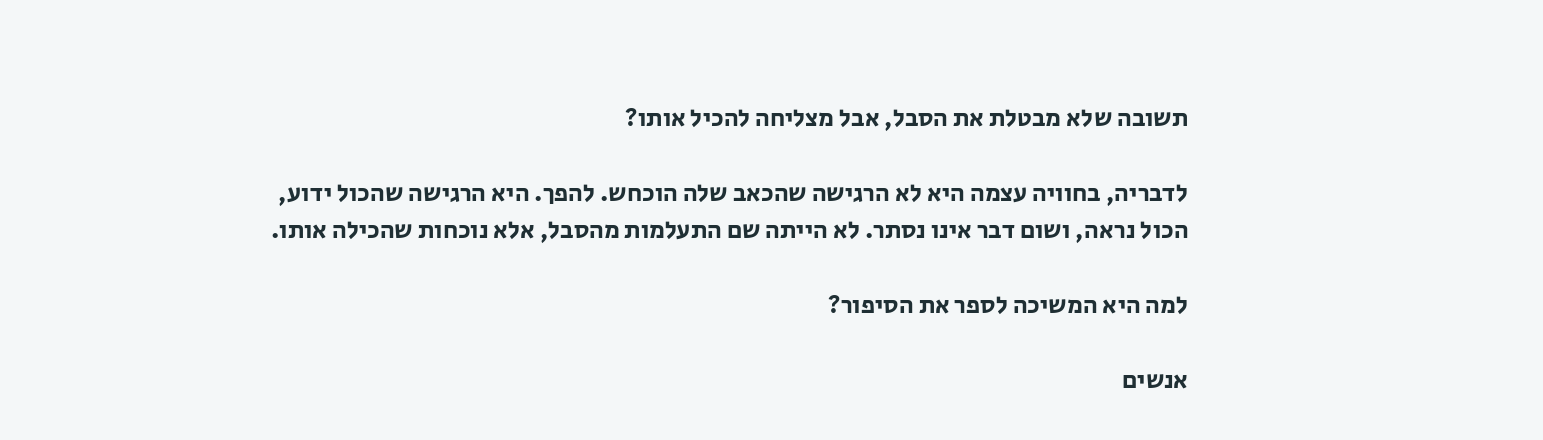תשובה שלא מבטלת את הסבל, אבל מצליחה להכיל אותו?

לדבריה, בחוויה עצמה היא לא הרגישה שהכאב שלה הוכחש. להפך. היא הרגישה שהכול ידוע, הכול נראה, ושום דבר אינו נסתר. לא הייתה שם התעלמות מהסבל, אלא נוכחות שהכילה אותו.

למה היא המשיכה לספר את הסיפור?

אנשים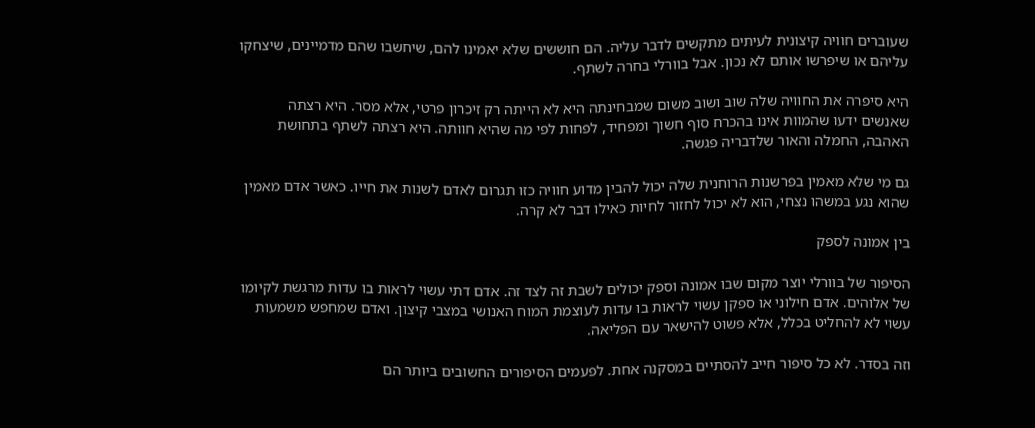שעוברים חוויה קיצונית לעיתים מתקשים לדבר עליה. הם חוששים שלא יאמינו להם, שיחשבו שהם מדמיינים, שיצחקו עליהם או שיפרשו אותם לא נכון. אבל בוורלי בחרה לשתף.

היא סיפרה את החוויה שלה שוב ושוב משום שמבחינתה היא לא הייתה רק זיכרון פרטי, אלא מסר. היא רצתה שאנשים ידעו שהמוות אינו בהכרח סוף חשוך ומפחיד, לפחות לפי מה שהיא חוותה. היא רצתה לשתף בתחושת האהבה, החמלה והאור שלדבריה פגשה.

גם מי שלא מאמין בפרשנות הרוחנית שלה יכול להבין מדוע חוויה כזו תגרום לאדם לשנות את חייו. כאשר אדם מאמין שהוא נגע במשהו נצחי, הוא לא יכול לחזור לחיות כאילו דבר לא קרה.

בין אמונה לספק

הסיפור של בוורלי יוצר מקום שבו אמונה וספק יכולים לשבת זה לצד זה. אדם דתי עשוי לראות בו עדות מרגשת לקיומו של אלוהים. אדם חילוני או ספקן עשוי לראות בו עדות לעוצמת המוח האנושי במצבי קיצון. ואדם שמחפש משמעות עשוי לא להחליט בכלל, אלא פשוט להישאר עם הפליאה.

וזה בסדר. לא כל סיפור חייב להסתיים במסקנה אחת. לפעמים הסיפורים החשובים ביותר הם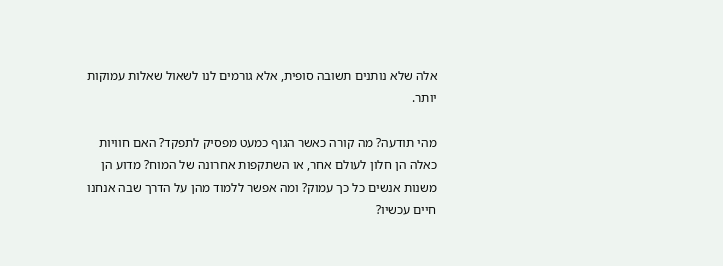אלה שלא נותנים תשובה סופית, אלא גורמים לנו לשאול שאלות עמוקות יותר.

מהי תודעה? מה קורה כאשר הגוף כמעט מפסיק לתפקד? האם חוויות כאלה הן חלון לעולם אחר, או השתקפות אחרונה של המוח? מדוע הן משנות אנשים כל כך עמוק? ומה אפשר ללמוד מהן על הדרך שבה אנחנו חיים עכשיו?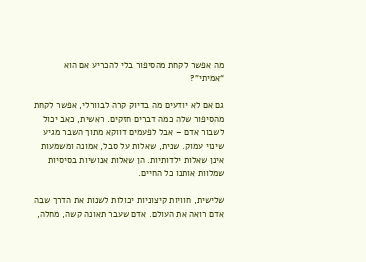מה אפשר לקחת מהסיפור בלי להכריע אם הוא “אמיתי”?

גם אם לא יודעים מה בדיוק קרה לבוורלי, אפשר לקחת מהסיפור שלה כמה דברים חזקים. ראשית, כאב יכול לשבור אדם – אבל לפעמים דווקא מתוך השבר מגיע שינוי עמוק. שנית, שאלות על סבל, אמונה ומשמעות אינן שאלות ילדותיות. הן שאלות אנושיות בסיסיות שמלוות אותנו כל החיים.

שלישית, חוויות קיצוניות יכולות לשנות את הדרך שבה אדם רואה את העולם. אדם שעבר תאונה קשה, מחלה,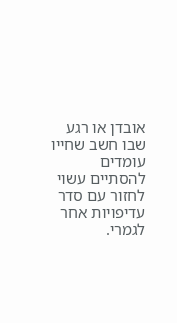אובדן או רגע שבו חשב שחייו עומדים להסתיים עשוי לחזור עם סדר עדיפויות אחר לגמרי.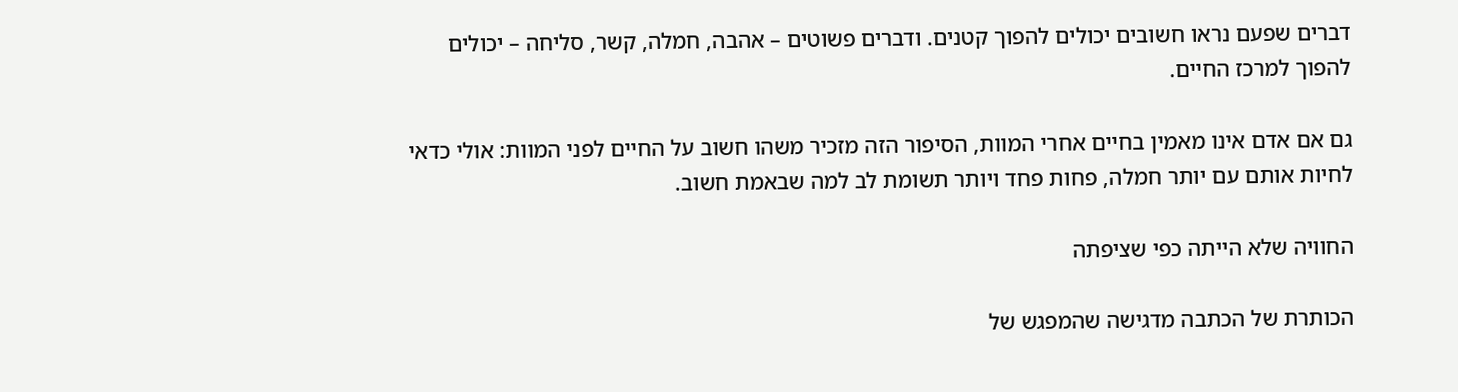דברים שפעם נראו חשובים יכולים להפוך קטנים. ודברים פשוטים – אהבה, חמלה, קשר, סליחה – יכולים להפוך למרכז החיים.

גם אם אדם אינו מאמין בחיים אחרי המוות, הסיפור הזה מזכיר משהו חשוב על החיים לפני המוות: אולי כדאי לחיות אותם עם יותר חמלה, פחות פחד ויותר תשומת לב למה שבאמת חשוב.

החוויה שלא הייתה כפי שציפתה

הכותרת של הכתבה מדגישה שהמפגש של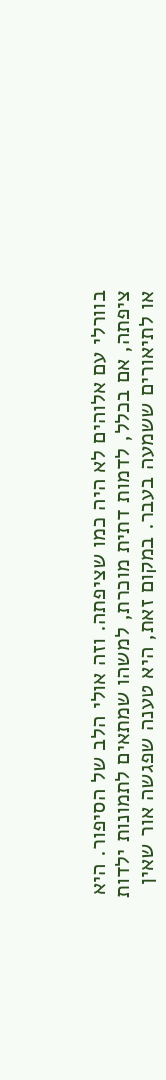בוורלי עם אלוהים לא היה כמו שציפתה. וזה אולי הלב של הסיפור. היא ציפתה, אם בכלל, לדמות דתית מוכרת, למשהו שמתאים לתמונות ילדות או לתיאורים ששמעה בעבר. במקום זאת, היא טענה שפגשה אור שאין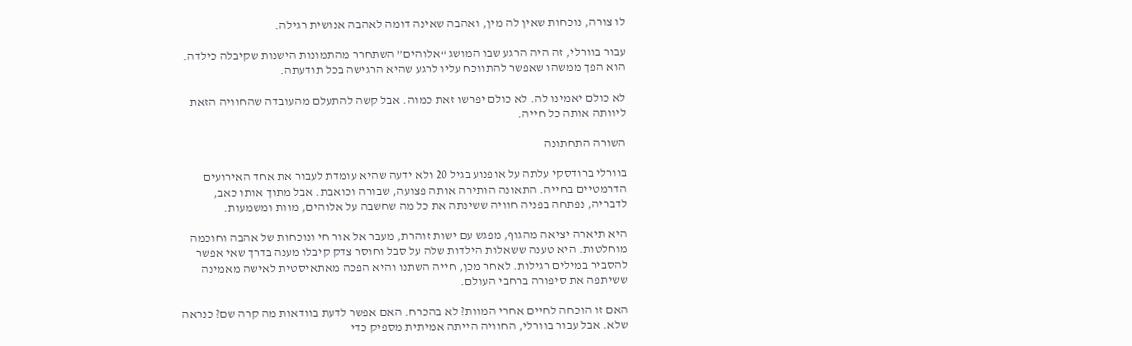לו צורה, נוכחות שאין לה מין, ואהבה שאינה דומה לאהבה אנושית רגילה.

עבור בוורלי, זה היה הרגע שבו המושג “אלוהים” השתחרר מהתמונות הישנות שקיבלה כילדה. הוא הפך ממשהו שאפשר להתווכח עליו לרגע שהיא הרגישה בכל תודעתה.

לא כולם יאמינו לה. לא כולם יפרשו זאת כמוה. אבל קשה להתעלם מהעובדה שהחוויה הזאת ליוותה אותה כל חייה.

השורה התחתונה

בוורלי ברודסקי עלתה על אופנוע בגיל 20 ולא ידעה שהיא עומדת לעבור את אחד האירועים הדרמטיים בחייה. התאונה הותירה אותה פצועה, שבורה וכואבת. אבל מתוך אותו כאב, לדבריה, נפתחה בפניה חוויה ששינתה את כל מה שחשבה על אלוהים, מוות ומשמעות.

היא תיארה יציאה מהגוף, מפגש עם ישות זוהרת, מעבר אל אור חי ונוכחות של אהבה וחוכמה מוחלטות. היא טענה ששאלות הילדות שלה על סבל וחוסר צדק קיבלו מענה בדרך שאי אפשר להסביר במילים רגילות. לאחר מכן, חייה השתנו והיא הפכה מאתאיסטית לאישה מאמינה ששיתפה את סיפורה ברחבי העולם.

האם זו הוכחה לחיים אחרי המוות? לא בהכרח. האם אפשר לדעת בוודאות מה קרה שם? כנראה שלא. אבל עבור בוורלי, החוויה הייתה אמיתית מספיק כדי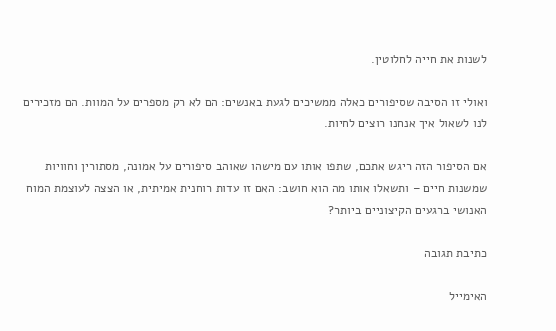לשנות את חייה לחלוטין.

ואולי זו הסיבה שסיפורים כאלה ממשיכים לגעת באנשים: הם לא רק מספרים על המוות. הם מזכירים לנו לשאול איך אנחנו רוצים לחיות.

אם הסיפור הזה ריגש אתכם, שתפו אותו עם מישהו שאוהב סיפורים על אמונה, מסתורין וחוויות שמשנות חיים – ותשאלו אותו מה הוא חושב: האם זו עדות רוחנית אמיתית, או הצצה לעוצמת המוח האנושי ברגעים הקיצוניים ביותר?

כתיבת תגובה

האימייל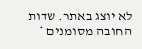לא יוצג באתר. שדות החובה מסומנים *